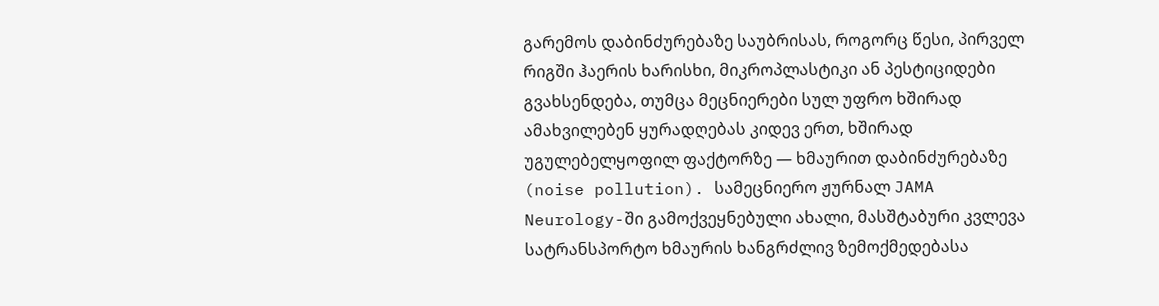გარემოს დაბინძურებაზე საუბრისას, როგორც წესი, პირველ რიგში ჰაერის ხარისხი, მიკროპლასტიკი ან პესტიციდები გვახსენდება, თუმცა მეცნიერები სულ უფრო ხშირად ამახვილებენ ყურადღებას კიდევ ერთ, ხშირად უგულებელყოფილ ფაქტორზე — ხმაურით დაბინძურებაზე (noise pollution). სამეცნიერო ჟურნალ JAMA Neurology-ში გამოქვეყნებული ახალი, მასშტაბური კვლევა სატრანსპორტო ხმაურის ხანგრძლივ ზემოქმედებასა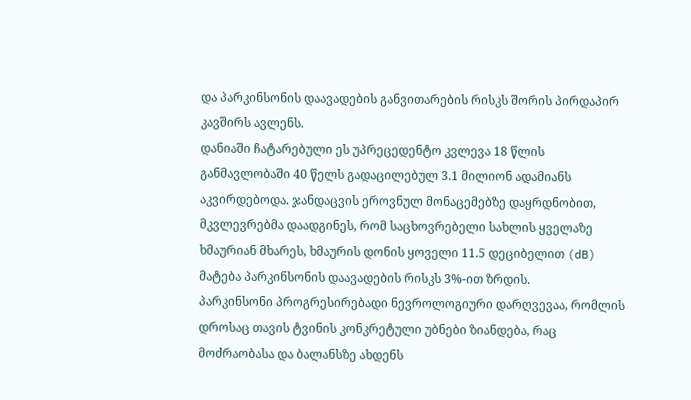და პარკინსონის დაავადების განვითარების რისკს შორის პირდაპირ კავშირს ავლენს.
დანიაში ჩატარებული ეს უპრეცედენტო კვლევა 18 წლის განმავლობაში 40 წელს გადაცილებულ 3.1 მილიონ ადამიანს აკვირდებოდა. ჯანდაცვის ეროვნულ მონაცემებზე დაყრდნობით, მკვლევრებმა დაადგინეს, რომ საცხოვრებელი სახლის ყველაზე ხმაურიან მხარეს, ხმაურის დონის ყოველი 11.5 დეციბელით (dB) მატება პარკინსონის დაავადების რისკს 3%-ით ზრდის.
პარკინსონი პროგრესირებადი ნევროლოგიური დარღვევაა, რომლის დროსაც თავის ტვინის კონკრეტული უბნები ზიანდება, რაც მოძრაობასა და ბალანსზე ახდენს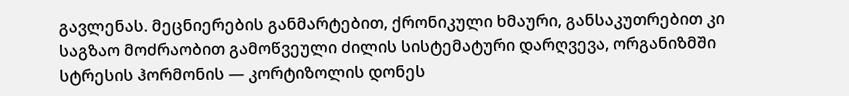გავლენას. მეცნიერების განმარტებით, ქრონიკული ხმაური, განსაკუთრებით კი საგზაო მოძრაობით გამოწვეული ძილის სისტემატური დარღვევა, ორგანიზმში სტრესის ჰორმონის — კორტიზოლის დონეს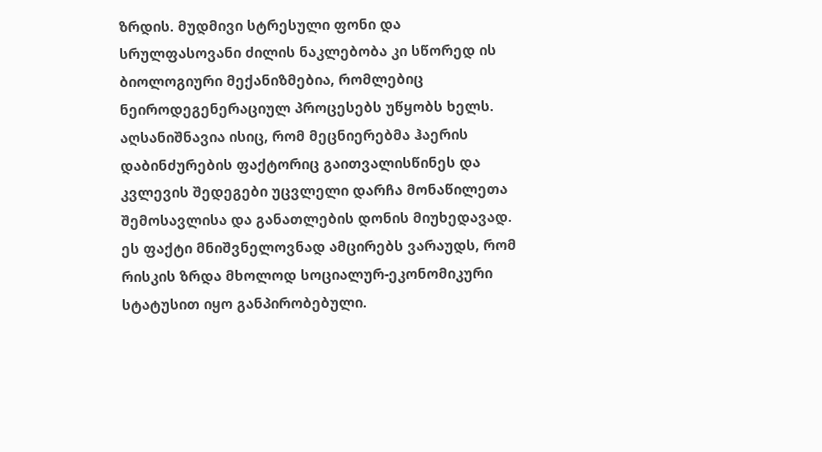ზრდის. მუდმივი სტრესული ფონი და სრულფასოვანი ძილის ნაკლებობა კი სწორედ ის ბიოლოგიური მექანიზმებია, რომლებიც ნეიროდეგენერაციულ პროცესებს უწყობს ხელს.
აღსანიშნავია ისიც, რომ მეცნიერებმა ჰაერის დაბინძურების ფაქტორიც გაითვალისწინეს და კვლევის შედეგები უცვლელი დარჩა მონაწილეთა შემოსავლისა და განათლების დონის მიუხედავად. ეს ფაქტი მნიშვნელოვნად ამცირებს ვარაუდს, რომ რისკის ზრდა მხოლოდ სოციალურ-ეკონომიკური სტატუსით იყო განპირობებული.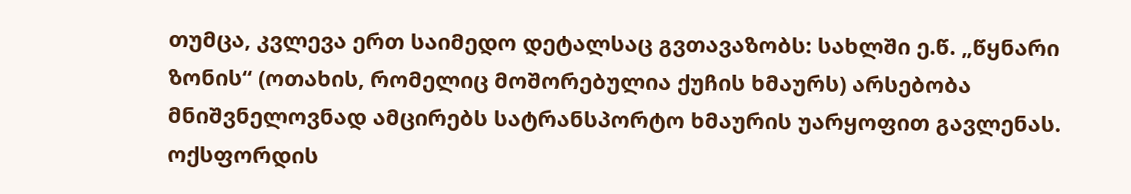თუმცა, კვლევა ერთ საიმედო დეტალსაც გვთავაზობს: სახლში ე.წ. „წყნარი ზონის“ (ოთახის, რომელიც მოშორებულია ქუჩის ხმაურს) არსებობა მნიშვნელოვნად ამცირებს სატრანსპორტო ხმაურის უარყოფით გავლენას. ოქსფორდის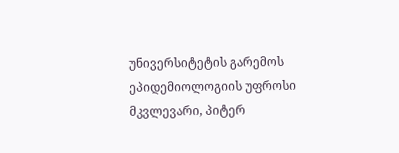უნივერსიტეტის გარემოს ეპიდემიოლოგიის უფროსი მკვლევარი, პიტერ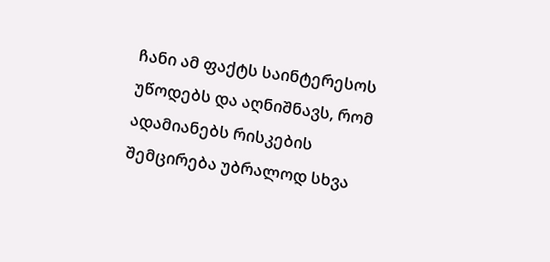ჩანი ამ ფაქტს საინტერესოს უწოდებს და აღნიშნავს, რომ ადამიანებს რისკების შემცირება უბრალოდ სხვა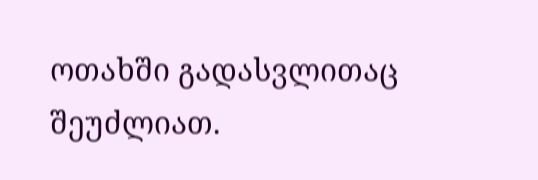ოთახში გადასვლითაც შეუძლიათ.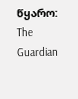წყარო: The Guardian